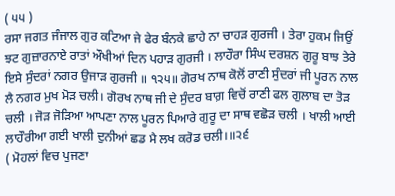( ੫੫ )
ਰਸਾ ਜਗਤ ਜੰਜਾਲ ਗੁਰ ਕਟਿਆ ਜੇ ਫੇਰ ਬੰਨਕੇ ਛਾਹੇ ਨਾ ਚਾਹੜ ਗੁਰਜੀ । ਤੇਰਾ ਹੁਕਮ ਜਿਉਂ ਝਟ ਗੁਜ਼ਾਰਨਾਏ ਰਾਤਾਂ ਔਖੀਆਂ ਦਿਨ ਪਹਾੜ ਗੁਰਜੀ । ਲਾਹੌਰਾ ਸਿੰਘ ਦਰਸ਼ਨ ਗੁਰੂ ਬਾਝ ਤੇਰੇ ਇਸੇ ਸੁੰਦਰਾਂ ਨਗਰ ਉਜਾੜ ਗੁਰਜੀ ॥ ੧੨੫॥ ਗੋਰਖ ਨਾਥ ਕੋਲੋਂ ਰਾਣੀ ਸੁੰਦਰਾਂ ਜੀ ਪੂਰਨ ਨਾਲ ਲੈ ਨਗਰ ਮੁਖ ਮੋੜ ਚਲੀ। ਗੋਰਖ ਨਾਥ ਜੀ ਦੇ ਸੁੰਦਰ ਬਾਗ਼ ਵਿਚੋਂ ਰਾਣੀ ਫਲ ਗੁਲਾਬ ਦਾ ਤੋੜ ਚਲੀ । ਜੋੜ ਜੋੜਿਆ ਆਪਣਾ ਨਾਲ ਪੂਰਨ ਪਿਆਰੇ ਗੁਰੂ ਦਾ ਸਾਥ ਵਛੋੜ ਚਲੀ । ਖਾਲੀ ਆਈ ਲਾਹੌਰੀਆ ਗਈ ਖਾਲੀ ਦੁਨੀਆਂ ਛਡ ਮੈ ਲਖ ਕਰੋਡ ਚਲੀ।॥੨੬
( ਮੋਹਲਾਂ ਵਿਚ ਪੁਜਣਾ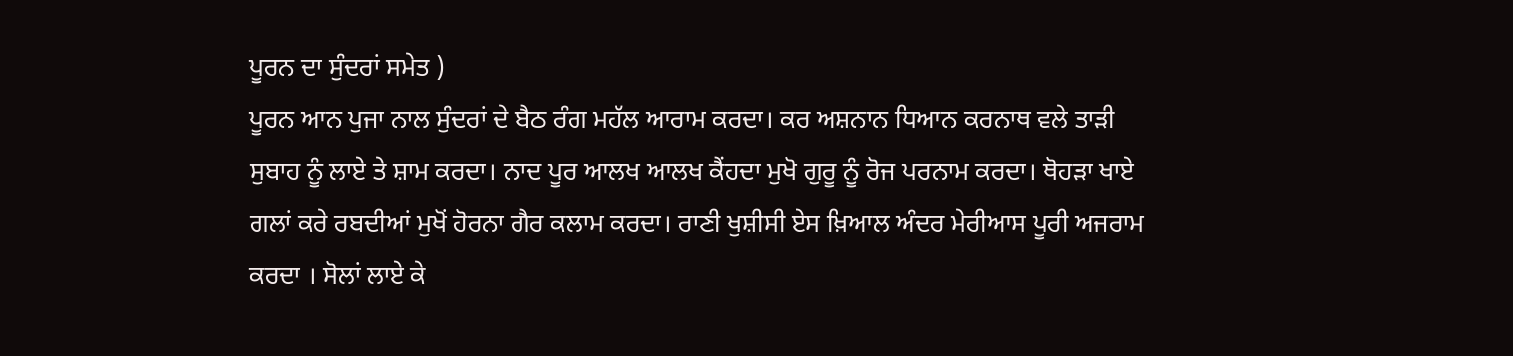ਪੂਰਨ ਦਾ ਸੁੰਦਰਾਂ ਸਮੇਤ )
ਪੂਰਨ ਆਨ ਪੁਜਾ ਨਾਲ ਸੁੰਦਰਾਂ ਦੇ ਬੈਠ ਰੰਗ ਮਹੱਲ ਆਰਾਮ ਕਰਦਾ। ਕਰ ਅਸ਼ਨਾਨ ਧਿਆਨ ਕਰਨਾਥ ਵਲੇ ਤਾੜੀ ਸੁਬਾਹ ਨੂੰ ਲਾਏ ਤੇ ਸ਼ਾਮ ਕਰਦਾ। ਨਾਦ ਪੂਰ ਆਲਖ ਆਲਖ ਕੈਂਹਦਾ ਮੁਖੋ ਗੁਰੂ ਨੂੰ ਰੋਜ ਪਰਨਾਮ ਕਰਦਾ। ਥੋਹੜਾ ਖਾਏ ਗਲਾਂ ਕਰੇ ਰਬਦੀਆਂ ਮੁਖੋਂ ਹੋਰਨਾ ਗੈਰ ਕਲਾਮ ਕਰਦਾ। ਰਾਣੀ ਖੁਸ਼ੀਸੀ ਏਸ ਖ਼ਿਆਲ ਅੰਦਰ ਮੇਰੀਆਸ ਪੂਰੀ ਅਜਰਾਮ ਕਰਦਾ । ਸੋਲਾਂ ਲਾਏ ਕੇ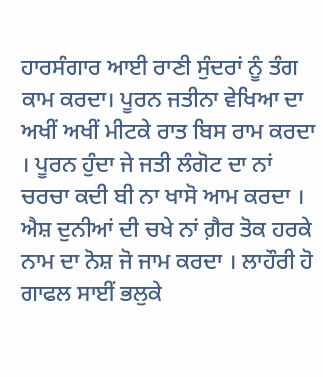ਹਾਰਸੰਗਾਰ ਆਈ ਰਾਣੀ ਸੁੰਦਰਾਂ ਨੂੰ ਤੰਗ ਕਾਮ ਕਰਦਾ। ਪੂਰਨ ਜਤੀਨਾ ਵੇਖਿਆ ਦਾ ਅਖੀਂ ਅਖੀਂ ਮੀਟਕੇ ਰਾਤ ਬਿਸ ਰਾਮ ਕਰਦਾ । ਪੂਰਨ ਹੁੰਦਾ ਜੇ ਜਤੀ ਲੰਗੋਟ ਦਾ ਨਾਂ ਚਰਚਾ ਕਦੀ ਬੀ ਨਾ ਖਾਸੋ ਆਮ ਕਰਦਾ । ਐਸ਼ ਦੁਨੀਆਂ ਦੀ ਚਖੇ ਨਾਂ ਗ਼ੈਰ ਤੋਕ ਹਰਕੇ ਨਾਮ ਦਾ ਨੋਸ਼ ਜੋ ਜਾਮ ਕਰਦਾ । ਲਾਹੌਰੀ ਹੋ ਗਾਫਲ ਸਾਈਂ ਭਲੁਕੇ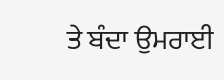ਤੇ ਬੰਦਾ ਉਮਰਾਈ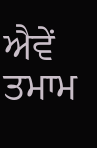ਐਵੇਂ ਤਮਾਮ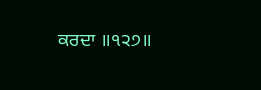ਕਰਦਾ ॥੧੨੭॥